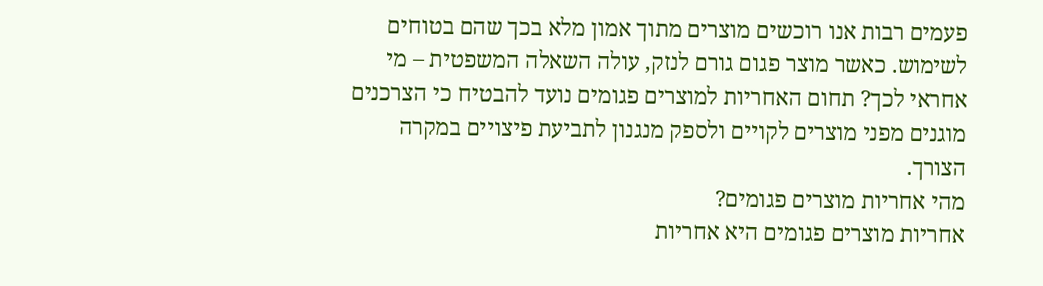פעמים רבות אנו רוכשים מוצרים מתוך אמון מלא בכך שהם בטוחים לשימוש. כאשר מוצר פגום גורם לנזק, עולה השאלה המשפטית – מי אחראי לכך? תחום האחריות למוצרים פגומים נועד להבטיח כי הצרכנים מוגנים מפני מוצרים לקויים ולספק מנגנון לתביעת פיצויים במקרה הצורך.
מהי אחריות מוצרים פגומים?
אחריות מוצרים פגומים היא אחריות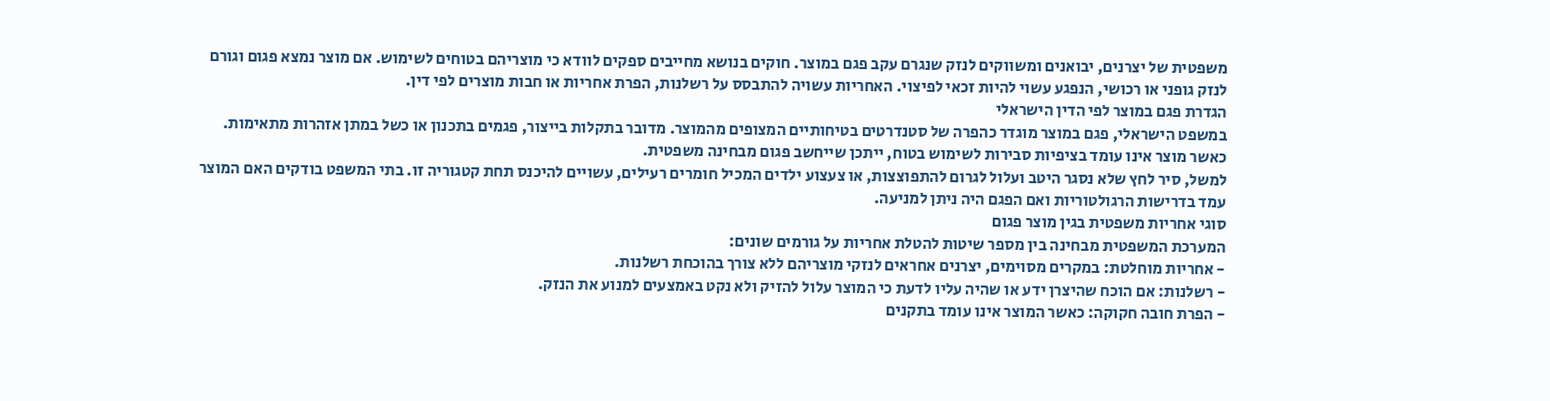משפטית של יצרנים, יבואנים ומשווקים לנזק שנגרם עקב פגם במוצר. חוקים בנושא מחייבים ספקים לוודא כי מוצריהם בטוחים לשימוש. אם מוצר נמצא פגום וגורם לנזק גופני או רכושי, הנפגע עשוי להיות זכאי לפיצוי. האחריות עשויה להתבסס על רשלנות, הפרת אחריות או חבות מוצרים לפי דין.
הגדרת פגם במוצר לפי הדין הישראלי
במשפט הישראלי, פגם במוצר מוגדר כהפרה של סטנדרטים בטיחותיים המצופים מהמוצר. מדובר בתקלות בייצור, פגמים בתכנון או כשל במתן אזהרות מתאימות. כאשר מוצר אינו עומד בציפיות סבירות לשימוש בטוח, ייתכן שייחשב פגום מבחינה משפטית.
למשל, סיר לחץ שלא נסגר היטב ועלול לגרום להתפוצצות, או צעצוע ילדים המכיל חומרים רעילים, עשויים להיכנס תחת קטגוריה זו. בתי המשפט בודקים האם המוצר עמד בדרישות הרגולטוריות ואם הפגם היה ניתן למניעה.
סוגי אחריות משפטית בגין מוצר פגום
המערכת המשפטית מבחינה בין מספר שיטות להטלת אחריות על גורמים שונים:
- אחריות מוחלטת: במקרים מסוימים, יצרנים אחראים לנזקי מוצריהם ללא צורך בהוכחת רשלנות.
- רשלנות: אם הוכח שהיצרן ידע או שהיה עליו לדעת כי המוצר עלול להזיק ולא נקט באמצעים למנוע את הנזק.
- הפרת חובה חקוקה: כאשר המוצר אינו עומד בתקנים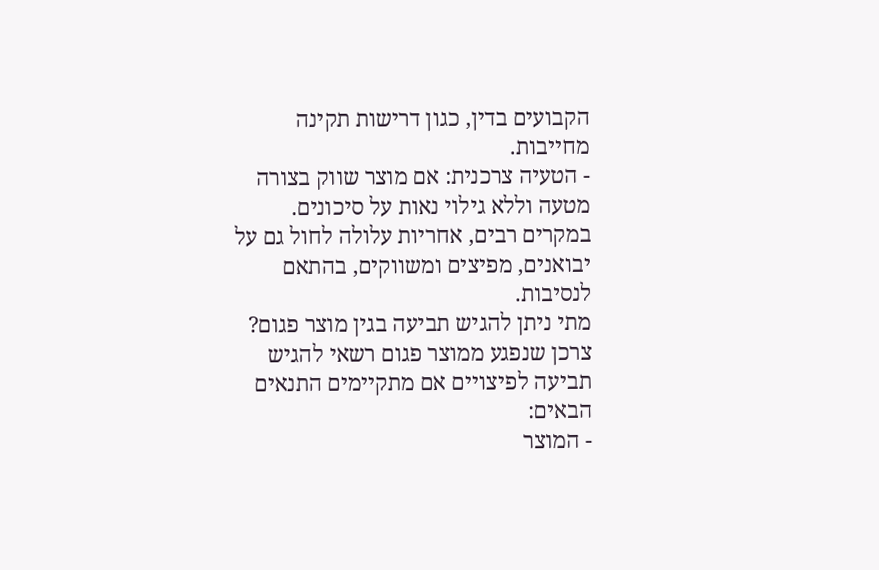הקבועים בדין, כגון דרישות תקינה מחייבות.
- הטעיה צרכנית: אם מוצר שווק בצורה מטעה וללא גילוי נאות על סיכונים.
במקרים רבים, אחריות עלולה לחול גם על יבואנים, מפיצים ומשווקים, בהתאם לנסיבות.
מתי ניתן להגיש תביעה בגין מוצר פגום?
צרכן שנפגע ממוצר פגום רשאי להגיש תביעה לפיצויים אם מתקיימים התנאים הבאים:
- המוצר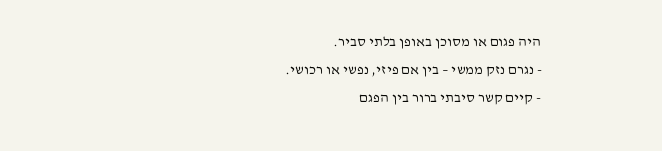היה פגום או מסוכן באופן בלתי סביר.
- נגרם נזק ממשי – בין אם פיזי, נפשי או רכושי.
- קיים קשר סיבתי ברור בין הפגם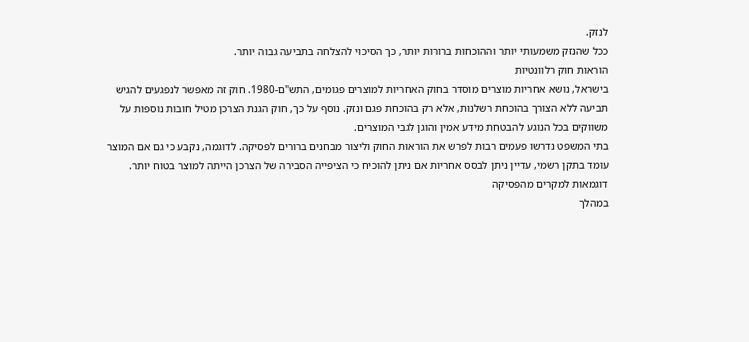לנזק.
ככל שהנזק משמעותי יותר וההוכחות ברורות יותר, כך הסיכוי להצלחה בתביעה גבוה יותר.
הוראות חוק רלוונטיות
בישראל, נושא אחריות מוצרים מוסדר בחוק האחריות למוצרים פגומים, התש"ם-1980. חוק זה מאפשר לנפגעים להגיש תביעה ללא הצורך בהוכחת רשלנות, אלא רק בהוכחת פגם ונזק. נוסף על כך, חוק הגנת הצרכן מטיל חובות נוספות על משווקים בכל הנוגע להבטחת מידע אמין והוגן לגבי המוצרים.
בתי המשפט נדרשו פעמים רבות לפרש את הוראות החוק וליצור מבחנים ברורים לפסיקה. לדוגמה, נקבע כי גם אם המוצר עומד בתקן רשמי, עדיין ניתן לבסס אחריות אם ניתן להוכיח כי הציפייה הסבירה של הצרכן הייתה למוצר בטוח יותר.
דוגמאות למקרים מהפסיקה
במהלך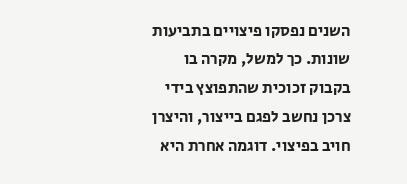השנים נפסקו פיצויים בתביעות שונות. כך למשל, מקרה בו בקבוק זכוכית שהתפוצץ בידי צרכן נחשב לפגם בייצור, והיצרן חויב בפיצוי. דוגמה אחרת היא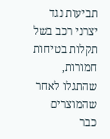תביעות נגד יצרני רכב בשל תקלות בטיחות חמורות, שהתגלו לאחר שהמוצרים כבר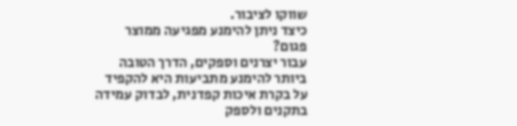שווקו לציבור.
כיצד ניתן להימנע מפגיעה ממוצר פגום?
עבור יצרנים וספקים, הדרך הטובה ביותר להימנע מתביעות היא להקפיד על בקרת איכות קפדנית, לבדוק עמידה בתקנים ולספק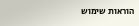הוראות שימוש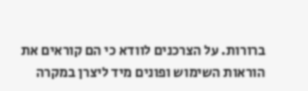ברורות. על הצרכנים לוודא כי הם קוראים את הוראות השימוש ופונים מיד ליצרן במקרה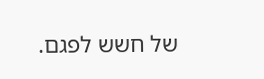של חשש לפגם.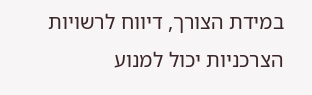במידת הצורך, דיווח לרשויות הצרכניות יכול למנוע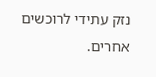נזק עתידי לרוכשים אחרים.